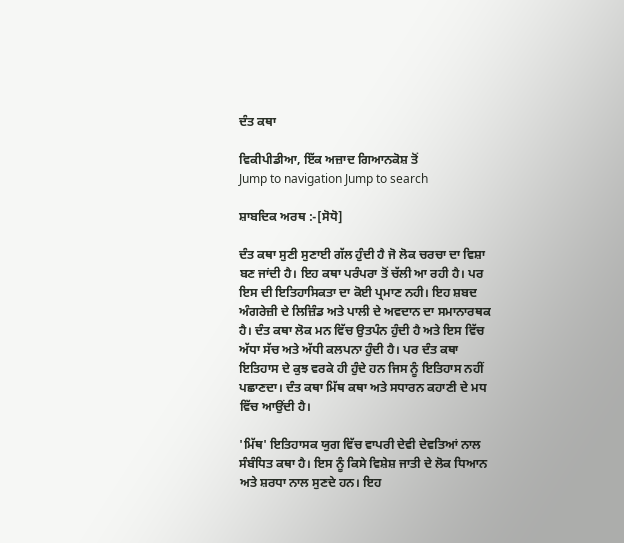ਦੰਤ ਕਥਾ

ਵਿਕੀਪੀਡੀਆ, ਇੱਕ ਅਜ਼ਾਦ ਗਿਆਨਕੋਸ਼ ਤੋਂ
Jump to navigation Jump to search

ਸ਼ਾਬਦਿਕ ਅਰਥ :-[ਸੋਧੋ]

ਦੰਤ ਕਥਾ ਸੁਣੀ ਸੁਣਾਈ ਗੱਲ ਹੁੰਦੀ ਹੈ ਜੋ ਲੋਕ ਚਰਚਾ ਦਾ ਵਿਸ਼ਾ ਬਣ ਜਾਂਦੀ ਹੈ। ਇਹ ਕਥਾ ਪਰੰਪਰਾ ਤੋਂ ਚੱਲੀ ਆ ਰਹੀ ਹੈ। ਪਰ ਇਸ ਦੀ ਇਤਿਹਾਸਿਕਤਾ ਦਾ ਕੋਈ ਪ੍ਰਮਾਣ ਨਹੀ। ਇਹ ਸ਼ਬਦ ਅੰਗਰੇਜ਼ੀ ਦੇ ਲਿਜ਼ਿੰਡ ਅਤੇ ਪਾਲੀ ਦੇ ਅਵਦਾਨ ਦਾ ਸਮਾਨਾਰਥਕ ਹੈ। ਦੰਤ ਕਥਾ ਲੋਕ ਮਨ ਵਿੱਚ ਉਤਪੰਨ ਹੁੰਦੀ ਹੈ ਅਤੇ ਇਸ ਵਿੱਚ ਅੱਧਾ ਸੱਚ ਅਤੇ ਅੱਧੀ ਕਲਪਨਾ ਹੁੰਦੀ ਹੈ। ਪਰ ਦੰਤ ਕਥਾ ਇਤਿਹਾਸ ਦੇ ਕੁਝ ਵਰਕੇ ਹੀ ਹੁੰਦੇ ਹਨ ਜਿਸ ਨੂੰ ਇਤਿਹਾਸ ਨਹੀਂ ਪਛਾਣਦਾ। ਦੰਤ ਕਥਾ ਮਿੱਥ ਕਥਾ ਅਤੇ ਸਧਾਰਨ ਕਹਾਣੀ ਦੇ ਮਧ ਵਿੱਚ ਆਉਂਦੀ ਹੈ।

'ਮਿੱਥ' ਇਤਿਹਾਸਕ ਯੁਗ ਵਿੱਚ ਵਾਪਰੀ ਦੇਵੀ ਦੇਵਤਿਆਂ ਨਾਲ ਸੰਬੰਧਿਤ ਕਥਾ ਹੈ। ਇਸ ਨੂੰ ਕਿਸੇ ਵਿਸ਼ੇਸ਼ ਜਾਤੀ ਦੇ ਲੋਕ ਧਿਆਨ ਅਤੇ ਸ਼ਰਧਾ ਨਾਲ ਸੁਣਦੇ ਹਨ। ਇਹ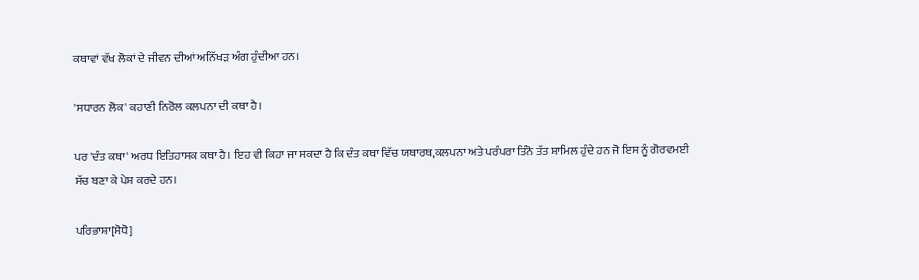ਕਥਾਵਾਂ ਵੱਖ ਲੋਕਾਂ ਦੇ ਜੀਵਨ ਦੀਆਂ ਅਨਿੱਖੜ ਅੰਗ ਹੁੰਦੀਆ ਹਨ।

'ਸਧਾਰਨ ਲੋਕ' ਕਹਾਣੀ ਨਿਰੋਲ ਕਲਪਨਾ ਦੀ ਕਥਾ ਹੈ।

ਪਰ 'ਦੰਤ ਕਥਾ' ਅਰਧ ਇਤਿਹਾਸਕ ਕਥਾ ਹੈ। ਇਹ ਵੀ ਕਿਹਾ ਜਾ ਸਕਦਾ ਹੈ ਕਿ ਦੰਤ ਕਥਾ ਵਿੱਚ ਯਥਾਰਥ,ਕਲਪਨਾ ਅਤੇ ਪਰੰਪਰਾ ਤਿੰਨੋ ਤੱਤ ਸ਼ਾਮਿਲ ਹੁੰਦੇ ਹਨ ਜੋ ਇਸ ਨੂੰ ਗੋਰਵਮਈ ਸੱਚ ਬਣਾ ਕੇ ਪੇਸ਼ ਕਰਦੇ ਹਨ।

ਪਰਿਭਾਸ਼ਾ[ਸੋਧੋ]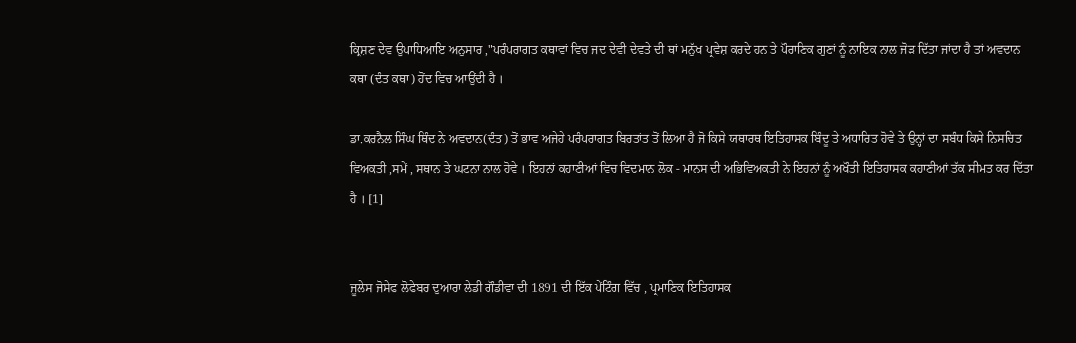ਕ੍ਰਿਸ਼ਣ ਦੇਵ ਉਪਾਧਿਆਇ ਅਨੁਸਾਰ ,"ਪਰੰਪਰਾਗਤ ਕਥਾਵਾਂ ਵਿਚ ਜਦ ਦੇਵੀ ਦੇਵਤੇ ਦੀ ਥਾਂ ਮਨੁੱਖ ਪ੍ਰਵੇਸ਼ ਕਰਦੇ ਹਨ ਤੇ ਪੌਰਾਣਿਕ ਗੁਣਾਂ ਨੂੰ ਨਾਇਕ ਨਾਲ ਜੋੜ ਦਿੱਤਾ ਜਾਂਦਾ ਹੈ ਤਾਂ ਅਵਦਾਨ ਕਥਾ (ਦੰਤ ਕਥਾ) ਹੋਂਦ ਵਿਚ ਆਉਂਦੀ ਹੈ ।

ਡਾ.ਕਰਨੈਲ ਸਿੰਘ ਥਿੰਦ ਨੇ ਅਵਦਾਨ(ਦੰਤ) ਤੋਂ ਭਾਵ ਅਜੇਹੇ ਪਰੰਪਰਾਗਤ ਬਿਰਤਾਂਤ ਤੋਂ ਲਿਆ ਹੈ ਜੋ ਕਿਸੇ ਯਥਾਰਥ ਇਤਿਹਾਸਕ ਬਿੰਦੂ ਤੇ ਅਧਾਰਿਤ ਹੋਵੇ ਤੇ ਉਨ੍ਹਾਂ ਦਾ ਸਬੰਧ ਕਿਸੇ ਨਿਸਚਿਤ ਵਿਅਕਤੀ ,ਸਮੇਂ , ਸਥਾਨ ਤੇ ਘਟਨਾ ਨਾਲ ਹੋਵੇ । ਇਹਨਾਂ ਕਹਾਣੀਆਂ ਵਿਚ ਵਿਦਮਾਨ ਲੋਕ - ਮਾਨਸ ਦੀ ਅਭਿਵਿਅਕਤੀ ਨੇ ਇਹਨਾਂ ਨੂੰ ਅਖੌਤੀ ਇਤਿਹਾਸਕ ਕਹਾਣੀਆਂ ਤੱਕ ਸੀਮਤ ਕਰ ਦਿੱਤਾ ਹੈ । [1]


ਜੂਲੇਸ ਜੋਸੇਫ ਲੋਫੇਬਰ ਦੁਆਰਾ ਲੇਡੀ ਗੌਡੀਵਾ ਦੀ 1891 ਦੀ ਇੱਕ ਪੇਂਟਿੰਗ ਵਿੱਚ , ਪ੍ਰਮਾਣਿਕ ਇਤਿਹਾਸਕ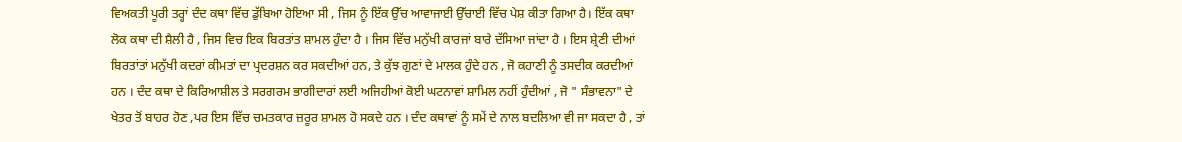ਵਿਅਕਤੀ ਪੂਰੀ ਤਰ੍ਹਾਂ ਦੰਦ ਕਥਾ ਵਿੱਚ ਡੁੱਬਿਆ ਹੋਇਆ ਸੀ , ਜਿਸ ਨੂੰ ਇੱਕ ਉੱਚ ਆਵਾਜਾਈ ਉੱਚਾਈ ਵਿੱਚ ਪੇਸ਼ ਕੀਤਾ ਗਿਆ ਹੈ। ਇੱਕ ਕਥਾ ਲੋਕ ਕਥਾ ਦੀ ਸ਼ੈਲੀ ਹੈ , ਜਿਸ ਵਿਚ ਇਕ ਬਿਰਤਾਂਤ ਸ਼ਾਮਲ ਹੁੰਦਾ ਹੈ । ਜਿਸ ਵਿੱਚ ਮਨੁੱਖੀ ਕਾਰਜਾਂ ਬਾਰੇ ਦੱਸਿਆ ਜਾਂਦਾ ਹੈ । ਇਸ ਸ਼੍ਰੇਣੀ ਦੀਆਂ ਬਿਰਤਾਂਤਾਂ ਮਨੁੱਖੀ ਕਦਰਾਂ ਕੀਮਤਾਂ ਦਾ ਪ੍ਰਦਰਸ਼ਨ ਕਰ ਸਕਦੀਆਂ ਹਨ, ਤੇ ਕੁੱਝ ਗੁਣਾਂ ਦੇ ਮਾਲਕ ਹੁੰਦੇ ਹਨ , ਜੋ ਕਹਾਣੀ ਨੂੰ ਤਸਦੀਕ ਕਰਦੀਆਂ ਹਨ । ਦੰਦ ਕਥਾ ਦੇ ਕਿਰਿਆਸ਼ੀਲ ਤੇ ਸਰਗਰਮ ਭਾਗੀਦਾਰਾਂ ਲਈ ਅਜਿਹੀਆਂ ਕੋਈ ਘਟਨਾਵਾਂ ਸ਼ਾਮਿਲ ਨਹੀਂ ਹੁੰਦੀਆਂ , ਜੋ " ਸੰਭਾਵਨਾ" ਦੇ ਖੇਤਰ ਤੋਂ ਬਾਹਰ ਹੋਣ ,ਪਰ ਇਸ ਵਿੱਚ ਚਮਤਕਾਰ ਜ਼ਰੂਰ ਸ਼ਾਮਲ ਹੋ ਸਕਦੇ ਹਨ । ਦੰਦ ਕਥਾਵਾਂ ਨੂੰ ਸਮੇਂ ਦੇ ਨਾਲ ਬਦਲਿਆ ਵੀ ਜਾ ਸਕਦਾ ਹੈ , ਤਾਂ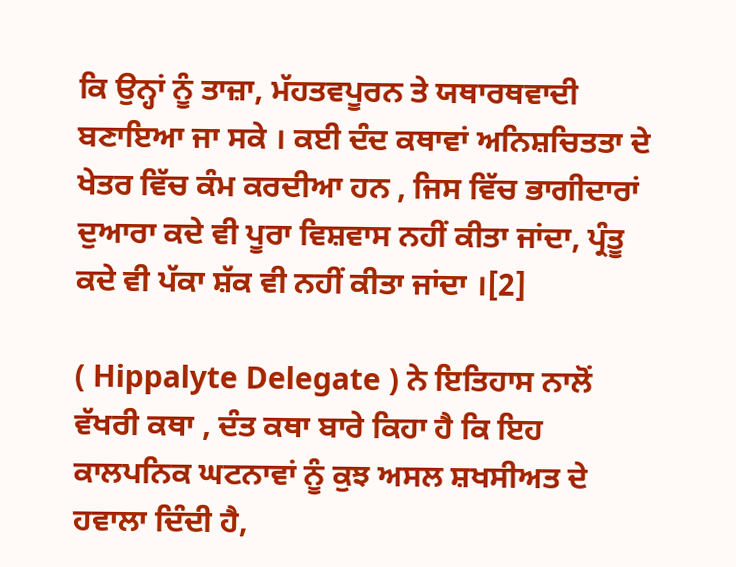ਕਿ ਉਨ੍ਹਾਂ ਨੂੰ ਤਾਜ਼ਾ, ਮੱਹਤਵਪੂਰਨ ਤੇ ਯਥਾਰਥਵਾਦੀ ਬਣਾਇਆ ਜਾ ਸਕੇ । ਕਈ ਦੰਦ ਕਥਾਵਾਂ ਅਨਿਸ਼ਚਿਤਤਾ ਦੇ ਖੇਤਰ ਵਿੱਚ ਕੰਮ ਕਰਦੀਆ ਹਨ , ਜਿਸ ਵਿੱਚ ਭਾਗੀਦਾਰਾਂ ਦੁਆਰਾ ਕਦੇ ਵੀ ਪੂਰਾ ਵਿਸ਼ਵਾਸ ਨਹੀਂ ਕੀਤਾ ਜਾਂਦਾ, ਪ੍ਰੰਤੂ ਕਦੇ ਵੀ ਪੱਕਾ ਸ਼ੱਕ ਵੀ ਨਹੀਂ ਕੀਤਾ ਜਾਂਦਾ ।[2]

( Hippalyte Delegate ) ਨੇ ਇਤਿਹਾਸ ਨਾਲੋਂ ਵੱਖਰੀ ਕਥਾ , ਦੰਤ ਕਥਾ ਬਾਰੇ ਕਿਹਾ ਹੈ ਕਿ ਇਹ ਕਾਲਪਨਿਕ ਘਟਨਾਵਾਂ ਨੂੰ ਕੁਝ ਅਸਲ ਸ਼ਖਸੀਅਤ ਦੇ ਹਵਾਲਾ ਦਿੰਦੀ ਹੈ,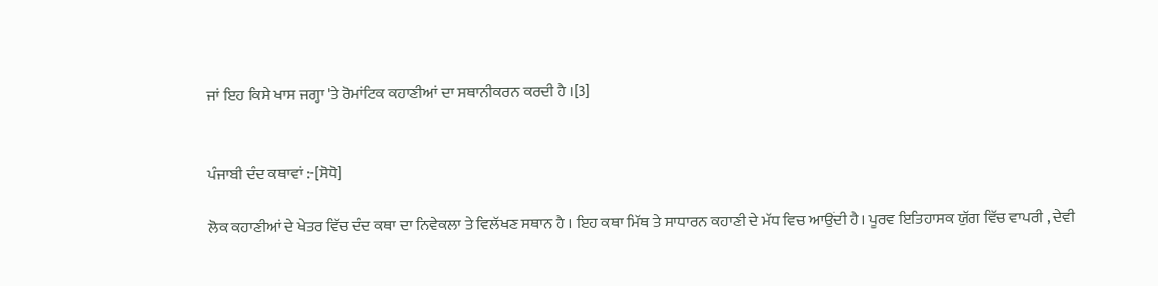ਜਾਂ ਇਹ ਕਿਸੇ ਖਾਸ ਜਗ੍ਹਾ 'ਤੇ ਰੋਮਾਂਟਿਕ ਕਹਾਣੀਆਂ ਦਾ ਸਥਾਨੀਕਰਨ ਕਰਦੀ ਹੈ ।[3]


ਪੰਜਾਬੀ ਦੰਦ ਕਥਾਵਾਂ :-[ਸੋਧੋ]

ਲੋਕ ਕਹਾਣੀਆਂ ਦੇ ਖੇਤਰ ਵਿੱਚ ਦੰਦ ਕਥਾ ਦਾ ਨਿਵੇਕਲਾ ਤੇ ਵਿਲੱਖਣ ਸਥਾਨ ਹੈ । ਇਹ ਕਥਾ ਮਿੱਥ ਤੇ ਸਾਧਾਰਨ ਕਹਾਣੀ ਦੇ ਮੱਧ ਵਿਚ ਆਉਂਦੀ ਹੈ। ਪੂਰਵ ਇਤਿਹਾਸਕ ਯੁੱਗ ਵਿੱਚ ਵਾਪਰੀ , ਦੇਵੀ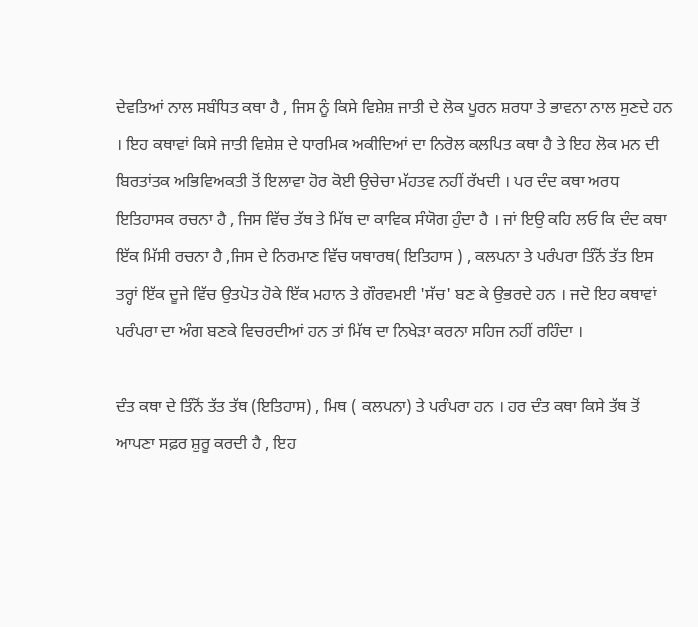ਦੇਵਤਿਆਂ ਨਾਲ ਸਬੰਧਿਤ ਕਥਾ ਹੈ , ਜਿਸ ਨੂੰ ਕਿਸੇ ਵਿਸ਼ੇਸ਼ ਜਾਤੀ ਦੇ ਲੋਕ ਪੂਰਨ ਸ਼ਰਧਾ ਤੇ ਭਾਵਨਾ ਨਾਲ ਸੁਣਦੇ ਹਨ । ਇਹ ਕਥਾਵਾਂ ਕਿਸੇ ਜਾਤੀ ਵਿਸ਼ੇਸ਼ ਦੇ ਧਾਰਮਿਕ ਅਕੀਦਿਆਂ ਦਾ ਨਿਰੋਲ ਕਲਪਿਤ ਕਥਾ ਹੈ ਤੇ ਇਹ ਲੋਕ ਮਨ ਦੀ ਬਿਰਤਾਂਤਕ ਅਭਿਵਿਅਕਤੀ ਤੋਂ ਇਲਾਵਾ ਹੋਰ ਕੋਈ ਉਚੇਚਾ ਮੱਹਤਵ ਨਹੀਂ ਰੱਖਦੀ । ਪਰ ਦੰਦ ਕਥਾ ਅਰਧ ਇਤਿਹਾਸਕ ਰਚਨਾ ਹੈ , ਜਿਸ ਵਿੱਚ ਤੱਥ ਤੇ ਮਿੱਥ ਦਾ ਕਾਵਿਕ ਸੰਯੋਗ ਹੁੰਦਾ ਹੈ । ਜਾਂ ਇਉ ਕਹਿ ਲਓ ਕਿ ਦੰਦ ਕਥਾ ਇੱਕ ਮਿੱਸੀ ਰਚਨਾ ਹੈ ,ਜਿਸ ਦੇ ਨਿਰਮਾਣ ਵਿੱਚ ਯਥਾਰਥ( ਇਤਿਹਾਸ ) , ਕਲਪਨਾ ਤੇ ਪਰੰਪਰਾ ਤਿੰਨੋਂ ਤੱਤ ਇਸ ਤਰ੍ਹਾਂ ਇੱਕ ਦੂਜੇ ਵਿੱਚ ਉਤਪੋਤ ਹੋਕੇ ਇੱਕ ਮਹਾਨ ਤੇ ਗੌਰਵਮਈ 'ਸੱਚ' ਬਣ ਕੇ ਉਭਰਦੇ ਹਨ । ਜਦੋ ਇਹ ਕਥਾਵਾਂ ਪਰੰਪਰਾ ਦਾ ਅੰਗ ਬਣਕੇ ਵਿਚਰਦੀਆਂ ਹਨ ਤਾਂ ਮਿੱਥ ਦਾ ਨਿਖੇੜਾ ਕਰਨਾ ਸਹਿਜ ਨਹੀਂ ਰਹਿੰਦਾ ।

ਦੰਤ ਕਥਾ ਦੇ ਤਿੰਨੋਂ ਤੱਤ ਤੱਥ (ਇਤਿਹਾਸ) , ਮਿਥ ( ਕਲਪਨਾ) ਤੇ ਪਰੰਪਰਾ ਹਨ । ਹਰ ਦੰਤ ਕਥਾ ਕਿਸੇ ਤੱਥ ਤੋਂ ਆਪਣਾ ਸਫ਼ਰ ਸ਼ੁਰੂ ਕਰਦੀ ਹੈ , ਇਹ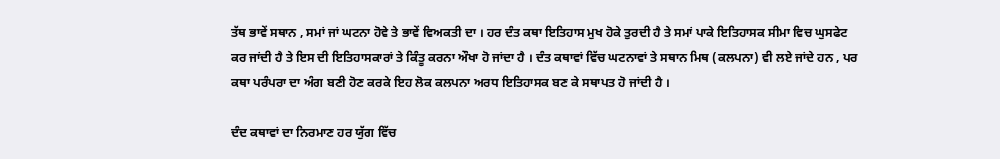ਤੱਥ ਭਾਵੇਂ ਸਥਾਨ , ਸਮਾਂ ਜਾਂ ਘਟਨਾ ਹੋਵੇ ਤੇ ਭਾਵੇਂ ਵਿਅਕਤੀ ਦਾ । ਹਰ ਦੰਤ ਕਥਾ ਇਤਿਹਾਸ ਮੁਖ ਹੋਕੇ ਤੁਰਦੀ ਹੈ ਤੇ ਸਮਾਂ ਪਾਕੇ ਇਤਿਹਾਸਕ ਸੀਮਾ ਵਿਚ ਘੁਸਫੇਟ ਕਰ ਜਾਂਦੀ ਹੈ ਤੇ ਇਸ ਦੀ ਇਤਿਹਾਸਕਾਰਾਂ ਤੇ ਕਿੰਤੂ ਕਰਨਾ ਔਖਾ ਹੋ ਜਾਂਦਾ ਹੈ । ਦੰਤ ਕਥਾਵਾਂ ਵਿੱਚ ਘਟਨਾਵਾਂ ਤੇ ਸਥਾਨ ਮਿਥ (ਕਲਪਨਾ) ਵੀ ਲਏ ਜਾਂਦੇ ਹਨ , ਪਰ ਕਥਾ ਪਰੰਪਰਾ ਦਾ ਅੰਗ ਬਣੀ ਹੋਣ ਕਰਕੇ ਇਹ ਲੋਕ ਕਲਪਨਾ ਅਰਧ ਇਤਿਹਾਸਕ ਬਣ ਕੇ ਸਥਾਪਤ ਹੋ ਜਾਂਦੀ ਹੈ ।

ਦੰਦ ਕਥਾਵਾਂ ਦਾ ਨਿਰਮਾਣ ਹਰ ਯੁੱਗ ਵਿੱਚ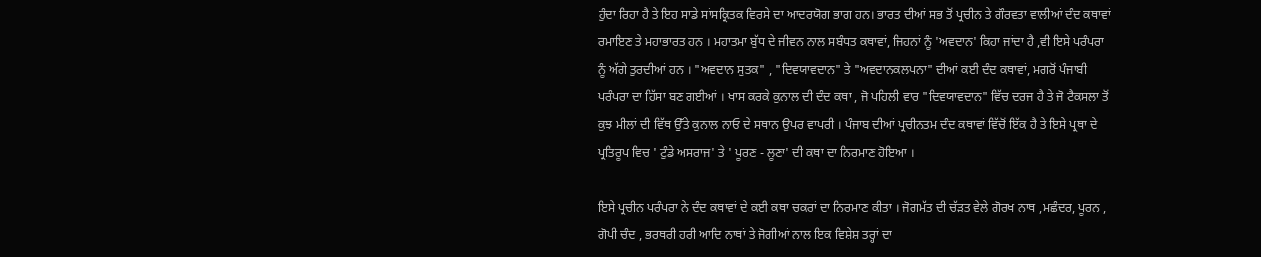ਹੁੰਦਾ ਰਿਹਾ ਹੈ ਤੇ ਇਹ ਸਾਡੇ ਸਾਂਸਕ੍ਰਿਤਕ ਵਿਰਸੇ ਦਾ ਆਦਰਯੋਗ ਭਾਗ ਹਨ। ਭਾਰਤ ਦੀਆਂ ਸਭ ਤੋਂ ਪ੍ਰਚੀਨ ਤੇ ਗੌਰਵਤਾ ਵਾਲੀਆਂ ਦੰਦ ਕਥਾਵਾਂ ਰਮਾਇਣ ਤੇ ਮਹਾਭਾਰਤ ਹਨ । ਮਹਾਤਮਾ ਬੁੱਧ ਦੇ ਜੀਵਨ ਨਾਲ ਸਬੰਧਤ ਕਥਾਵਾਂ, ਜਿਹਨਾਂ ਨੂੰ 'ਅਵਦਾਨ' ਕਿਹਾ ਜਾਂਦਾ ਹੈ ,ਵੀ ਇਸੇ ਪਰੰਪਰਾ ਨੂੰ ਅੱਗੇ ਤੁਰਦੀਆਂ ਹਨ । "ਅਵਦਾਨ ਸੁਤਕ" , "ਦਿਵਯਾਵਦਾਨ" ਤੇ "ਅਵਦਾਨਕਲਪਨਾ" ਦੀਆਂ ਕਈ ਦੰਦ ਕਥਾਵਾਂ, ਮਗਰੋਂ ਪੰਜਾਬੀ ਪਰੰਪਰਾ ਦਾ ਹਿੱਸਾ ਬਣ ਗਈਆਂ । ਖਾਸ ਕਰਕੇ ਕੁਨਾਲ ਦੀ ਦੰਦ ਕਥਾ , ਜੋ ਪਹਿਲੀ ਵਾਰ "ਦਿਵਯਾਵਦਾਨ" ਵਿੱਚ ਦਰਜ ਹੈ ਤੇ ਜੋ ਟੈਕਸਲਾ ਤੋਂ ਕੁਝ ਮੀਲਾਂ ਦੀ ਵਿੱਥ ਉੱਤੇ ਕੁਨਾਲ ਨਾਓ ਦੇ ਸਥਾਨ ਉਪਰ ਵਾਪਰੀ । ਪੰਜਾਬ ਦੀਆਂ ਪ੍ਰਚੀਨਤਮ ਦੰਦ ਕਥਾਵਾਂ ਵਿੱਚੋਂ ਇੱਕ ਹੈ ਤੇ ਇਸੇ ਪ੍ਰਥਾ ਦੇ ਪ੍ਰਤਿਰੂਪ ਵਿਚ ' ਟੁੰਡੇ ਅਸਰਾਜ' ਤੇ ' ਪੂਰਣ - ਲੂਣਾ' ਦੀ ਕਥਾ ਦਾ ਨਿਰਮਾਣ ਹੋਇਆ ।

ਇਸੇ ਪ੍ਰਚੀਨ ਪਰੰਪਰਾ ਨੇ ਦੰਦ ਕਥਾਵਾਂ ਦੇ ਕਈ ਕਥਾ ਚਕਰਾਂ ਦਾ ਨਿਰਮਾਣ ਕੀਤਾ । ਜੋਗਮੱਤ ਦੀ ਚੱੜਤ ਵੇਲੇ ਗੋਰਖ ਨਾਥ ,ਮਛੰਦਰ, ਪੂਰਨ , ਗੋਪੀ ਚੰਦ , ਭਰਥਰੀ ਹਰੀ ਆਦਿ ਨਾਥਾਂ ਤੇ ਜੋਗੀਆਂ ਨਾਲ ਇਕ ਵਿਸ਼ੇਸ਼ ਤਰ੍ਹਾਂ ਦਾ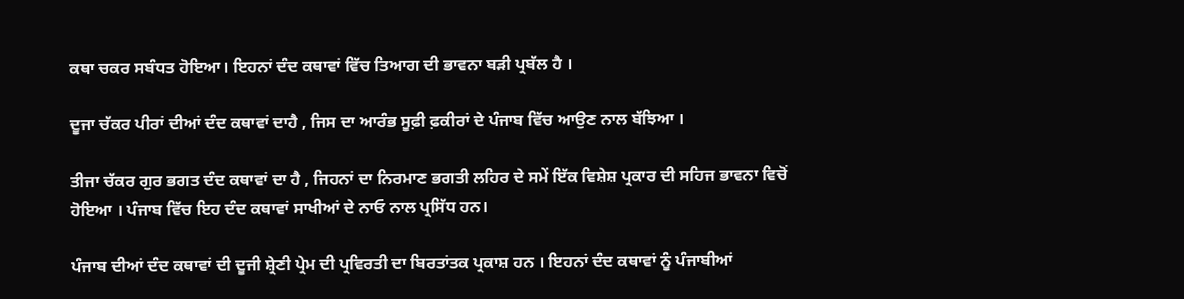ਕਥਾ ਚਕਰ ਸਬੰਧਤ ਹੋਇਆ। ਇਹਨਾਂ ਦੰਦ ਕਥਾਵਾਂ ਵਿੱਚ ਤਿਆਗ ਦੀ ਭਾਵਨਾ ਬੜੀ ਪ੍ਰਬੱਲ ਹੈ ।

ਦੂਜਾ ਚੱਕਰ ਪੀਰਾਂ ਦੀਆਂ ਦੰਦ ਕਥਾਵਾਂ ਦਾਹੈ , ਜਿਸ ਦਾ ਆਰੰਭ ਸੂਫ਼ੀ ਫ਼ਕੀਰਾਂ ਦੇ ਪੰਜਾਬ ਵਿੱਚ ਆਉਣ ਨਾਲ ਬੱਝਿਆ ।

ਤੀਜਾ ਚੱਕਰ ਗੁਰ ਭਗਤ ਦੰਦ ਕਥਾਵਾਂ ਦਾ ਹੈ , ਜਿਹਨਾਂ ਦਾ ਨਿਰਮਾਣ ਭਗਤੀ ਲਹਿਰ ਦੇ ਸਮੇਂ ਇੱਕ ਵਿਸ਼ੇਸ਼ ਪ੍ਰਕਾਰ ਦੀ ਸਹਿਜ ਭਾਵਨਾ ਵਿਚੋਂ ਹੋਇਆ । ਪੰਜਾਬ ਵਿੱਚ ਇਹ ਦੰਦ ਕਥਾਵਾਂ ਸਾਖੀਆਂ ਦੇ ਨਾਓ ਨਾਲ ਪ੍ਰਸਿੱਧ ਹਨ।

ਪੰਜਾਬ ਦੀਆਂ ਦੰਦ ਕਥਾਵਾਂ ਦੀ ਦੂਜੀ ਸ਼੍ਰੇਣੀ ਪ੍ਰੇਮ ਦੀ ਪ੍ਰਵਿਰਤੀ ਦਾ ਬਿਰਤਾਂਤਕ ਪ੍ਰਕਾਸ਼ ਹਨ । ਇਹਨਾਂ ਦੰਦ ਕਥਾਵਾਂ ਨੂੰ ਪੰਜਾਬੀਆਂ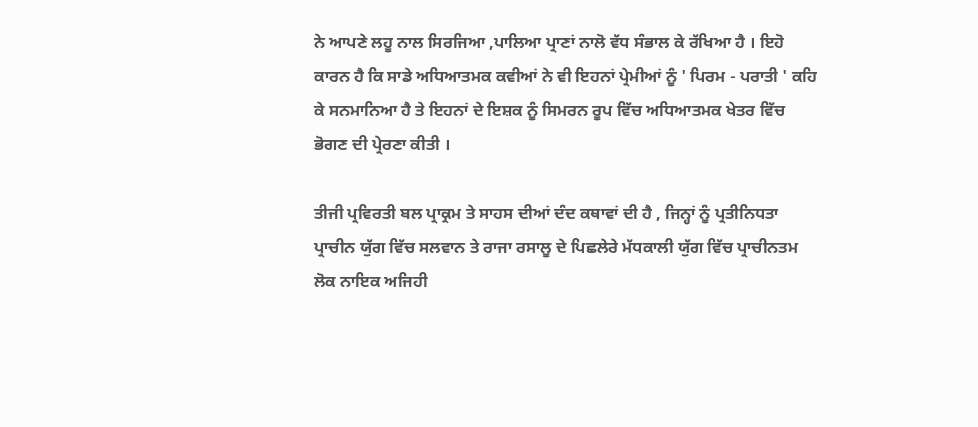ਨੇ ਆਪਣੇ ਲਹੂ ਨਾਲ ਸਿਰਜਿਆ ,ਪਾਲਿਆ ਪ੍ਰਾਣਾਂ ਨਾਲੋ ਵੱਧ ਸੰਭਾਲ ਕੇ ਰੱਖਿਆ ਹੈ । ਇਹੋ ਕਾਰਨ ਹੈ ਕਿ ਸਾਡੇ ਅਧਿਆਤਮਕ ਕਵੀਆਂ ਨੇ ਵੀ ਇਹਨਾਂ ਪ੍ਰੇਮੀਆਂ ਨੂੰ ' ਪਿਰਮ - ਪਰਾਤੀ ' ਕਹਿ ਕੇ ਸਨਮਾਨਿਆ ਹੈ ਤੇ ਇਹਨਾਂ ਦੇ ਇਸ਼ਕ ਨੂੰ ਸਿਮਰਨ ਰੂਪ ਵਿੱਚ ਅਧਿਆਤਮਕ ਖੇਤਰ ਵਿੱਚ ਭੋਗਣ ਦੀ ਪ੍ਰੇਰਣਾ ਕੀਤੀ ।

ਤੀਜੀ ਪ੍ਰਵਿਰਤੀ ਬਲ ਪ੍ਰਾਕ੍ਰਮ ਤੇ ਸਾਹਸ ਦੀਆਂ ਦੰਦ ਕਥਾਵਾਂ ਦੀ ਹੈ , ਜਿਨ੍ਹਾਂ ਨੂੰ ਪ੍ਰਤੀਨਿਧਤਾ ਪ੍ਰਾਚੀਨ ਯੁੱਗ ਵਿੱਚ ਸਲਵਾਨ ਤੇ ਰਾਜਾ ਰਸਾਲੂ ਦੇ ਪਿਛਲੇਰੇ ਮੱਧਕਾਲੀ ਯੁੱਗ ਵਿੱਚ ਪ੍ਰਾਚੀਨਤਮ ਲੋਕ ਨਾਇਕ ਅਜਿਹੀ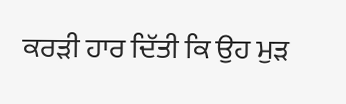ਕਰੜੀ ਹਾਰ ਦਿੱਤੀ ਕਿ ਉਹ ਮੁੜ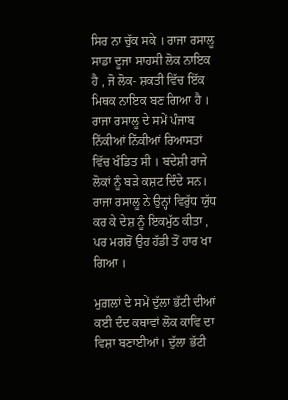ਸਿਰ ਨਾ ਚੁੱਕ ਸਕੇ । ਰਾਜਾ ਰਸਾਲੂ ਸਾਡਾ ਦੂਜਾ ਸਾਹਸੀ ਲੋਕ ਨਾਇਕ ਹੈ , ਜੋ ਲੋਕ- ਸ਼ਕਤੀ ਵਿੱਚ ਇੱਕ ਮਿਥਕ ਨਾਇਕ ਬਣ ਗਿਆ ਹੈ । ਰਾਜਾ ਰਸਾਲੂ ਦੇ ਸਮੇਂ ਪੰਜਾਬ ਨਿੱਕੀਆਂ ਨਿੱਕੀਆਂ ਰਿਆਸਤਾਂ ਵਿੱਚ ਖੰਡਿਤ ਸੀ । ਬਦੇਸ਼ੀ ਰਾਜੇ ਲੋਕਾਂ ਨੂੰ ਬੜੇ ਕਸ਼ਟ ਦਿੰਦੇ ਸਨ। ਰਾਜਾ ਰਸਾਲੂ ਨੇ ਉਨ੍ਹਾਂ ਵਿਰੁੱਧ ਯੁੱਧ ਕਰ ਕੇ ਦੇਸ਼ ਨੂੰ ਇਕਮੁੱਠ ਕੀਤਾ , ਪਰ ਮਗਰੋਂ ਉਹ ਹੱਡੀ ਤੋਂ ਹਾਰ ਖਾ ਗਿਆ ।

ਮੁਗ਼ਲਾਂ ਦੇ ਸਮੇਂ ਦੁੱਲਾ ਭੱਟੀ ਦੀਆਂ ਕਈ ਦੰਦ ਕਥਾਵਾਂ ਲੋਕ ਕਾਵਿ ਦਾ ਵਿਸ਼ਾ ਬਣਾਈਆਂ। ਦੁੱਲਾ ਭੱਟੀ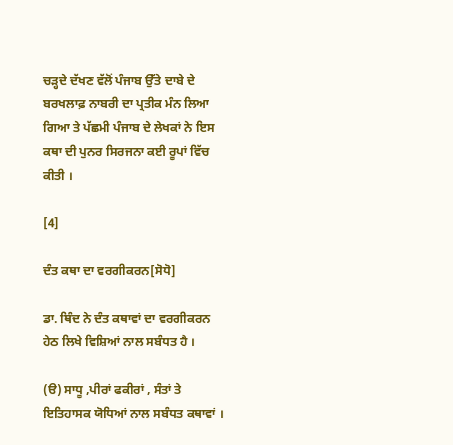ਚੜ੍ਹਦੇ ਦੱਖਣ ਵੱਲੋਂ ਪੰਜਾਬ ਉੱਤੇ ਦਾਬੇ ਦੇ ਬਰਖਲਾਫ਼ ਨਾਬਰੀ ਦਾ ਪ੍ਰਤੀਕ ਮੰਨ ਲਿਆ ਗਿਆ ਤੇ ਪੱਛਮੀ ਪੰਜਾਬ ਦੇ ਲੇਖਕਾਂ ਨੇ ਇਸ ਕਥਾ ਦੀ ਪੁਨਰ ਸਿਰਜਨਾ ਕਈ ਰੂਪਾਂ ਵਿੱਚ ਕੀਤੀ ।

[4]

ਦੰਤ ਕਥਾ ਦਾ ਵਰਗੀਕਰਨ[ਸੋਧੋ]

ਡਾ. ਥਿੰਦ ਨੇ ਦੰਤ ਕਥਾਵਾਂ ਦਾ ਵਰਗੀਕਰਨ ਹੇਠ ਲਿਖੇ ਵਿਸ਼ਿਆਂ ਨਾਲ ਸਬੰਧਤ ਹੈ ।

(ੳ) ਸਾਧੂ ,ਪੀਰਾਂ ਫਕੀਰਾਂ , ਸੰਤਾਂ ਤੇ ਇਤਿਹਾਸਕ ਯੋਧਿਆਂ ਨਾਲ ਸਬੰਧਤ ਕਥਾਵਾਂ ।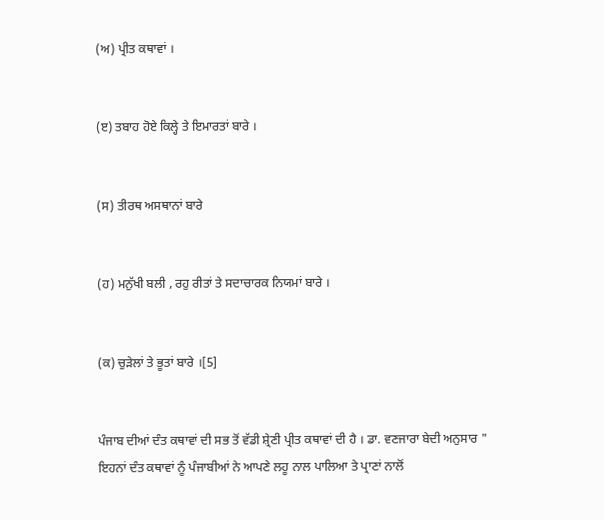(ਅ) ਪ੍ਰੀਤ ਕਥਾਵਾਂ ।


(ੲ) ਤਬਾਹ ਹੋਏ ਕਿਲ੍ਹੇ ਤੇ ਇਮਾਰਤਾਂ ਬਾਰੇ ।


(ਸ) ਤੀਰਥ ਅਸਥਾਨਾਂ ਬਾਰੇ


(ਹ) ਮਨੁੱਖੀ ਬਲੀ , ਰਹੁ ਰੀਤਾਂ ਤੇ ਸਦਾਚਾਰਕ ਨਿਯਮਾਂ ਬਾਰੇ ।


(ਕ) ਚੁੜੇਲਾਂ ਤੇ ਭੂਤਾਂ ਬਾਰੇ ।[5]


ਪੰਜਾਬ ਦੀਆਂ ਦੰਤ ਕਥਾਵਾਂ ਦੀ ਸਭ ਤੋਂ ਵੱਡੀ ਸ਼੍ਰੇਣੀ ਪ੍ਰੀਤ ਕਥਾਵਾਂ ਦੀ ਹੈ । ਡਾ. ਵਣਜਾਰਾ ਬੇਦੀ ਅਨੁਸਾਰ " ਇਹਨਾਂ ਦੰਤ ਕਥਾਵਾਂ ਨੂੰ ਪੰਜਾਬੀਆਂ ਨੇ ਆਪਣੇ ਲਹੂ ਨਾਲ ਪਾਲਿਆ ਤੇ ਪ੍ਰਾਣਾਂ ਨਾਲੋਂ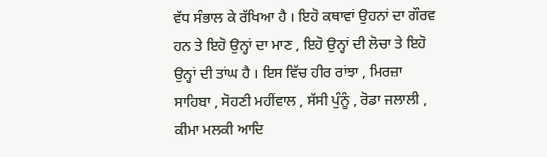ਵੱਧ ਸੰਭਾਲ ਕੇ ਰੱਖਿਆ ਹੈ । ਇਹੋ ਕਥਾਵਾਂ ਉਹਨਾਂ ਦਾ ਗੌਰਵ ਹਨ ਤੇ ਇਹੋ ਉਨ੍ਹਾਂ ਦਾ ਮਾਣ , ਇਹੋ ਉਨ੍ਹਾਂ ਦੀ ਲੋਚਾ ਤੇ ਇਹੋ ਉਨ੍ਹਾਂ ਦੀ ਤਾਂਘ ਹੈ । ਇਸ ਵਿੱਚ ਹੀਰ ਰਾਂਝਾ , ਮਿਰਜ਼ਾ ਸਾਹਿਬਾ , ਸੋਹਣੀ ਮਹੀਂਵਾਲ , ਸੱਸੀ ਪੁੰਨੂੰ , ਰੋਡਾ ਜਲਾਲੀ , ਕੀਮਾ ਮਲਕੀ ਆਦਿ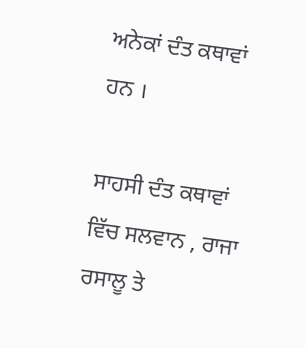ਅਨੇਕਾਂ ਦੰਤ ਕਥਾਵਾਂ ਹਨ ।

ਸਾਹਸੀ ਦੰਤ ਕਥਾਵਾਂ ਵਿੱਚ ਸਲਵਾਨ , ਰਾਜਾ ਰਸਾਲੂ ਤੇ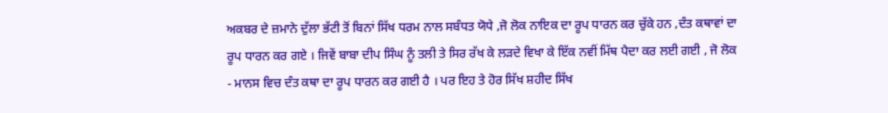ਅਕਬਰ ਦੇ ਜ਼ਮਾਨੇ ਦੁੱਲਾ ਭੱਟੀ ਤੋਂ ਬਿਨਾਂ ਸਿੱਖ ਧਰਮ ਨਾਲ ਸਬੰਧਤ ਯੋਧੇ ,ਜੋ ਲੋਕ ਨਾਇਕ ਦਾ ਰੂਪ ਧਾਰਨ ਕਰ ਚੁੱਕੇ ਹਨ ,ਦੰਤ ਕਥਾਵਾਂ ਦਾ ਰੂਪ ਧਾਰਨ ਕਰ ਗਏ । ਜਿਵੇਂ ਬਾਬਾ ਦੀਪ ਸਿੰਘ ਨੂੰ ਤਲੀ ਤੇ ਸਿਰ ਰੱਖ ਕੇ ਲੜਦੇ ਵਿਖਾ ਕੇ ਇੱਕ ਨਵੀਂ ਮਿੱਥ ਪੈਦਾ ਕਰ ਲਈ ਗਈ , ਜੋ ਲੋਕ - ਮਾਨਸ ਵਿਚ ਦੰਤ ਕਥਾ ਦਾ ਰੂਪ ਧਾਰਨ ਕਰ ਗਈ ਹੈ । ਪਰ ਇਹ ਤੇ ਹੋਰ ਸਿੱਖ ਸ਼ਹੀਦ ਸਿੱਖ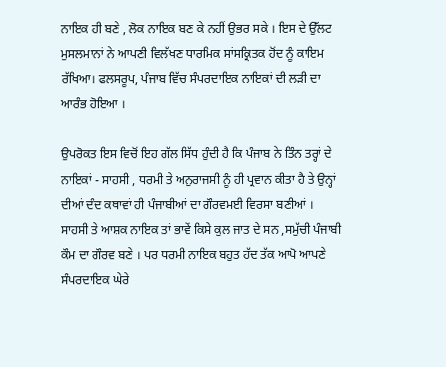ਨਾਇਕ ਹੀ ਬਣੇ , ਲੋਕ ਨਾਇਕ ਬਣ ਕੇ ਨਹੀਂ ਉਭਰ ਸਕੇ । ਇਸ ਦੇ ਉੱਲਟ ਮੁਸਲਮਾਨਾਂ ਨੇ ਆਪਣੀ ਵਿਲੱਖਣ ਧਾਰਮਿਕ ਸਾਂਸਕ੍ਰਿਤਕ ਹੋਂਦ ਨੂੰ ਕਾਇਮ ਰੱਖਿਆ। ਫਲਸਰੂਪ, ਪੰਜਾਬ ਵਿੱਚ ਸੰਪਰਦਾਇਕ ਨਾਇਕਾਂ ਦੀ ਲੜੀ ਦਾ ਆਰੰਭ ਹੋਇਆ ।

ਉਪਰੋਕਤ ਇਸ ਵਿਚੋਂ ਇਹ ਗੱਲ ਸਿੱਧ ਹੁੰਦੀ ਹੈ ਕਿ ਪੰਜਾਬ ਨੇ ਤਿੰਨ ਤਰ੍ਹਾਂ ਦੇ ਨਾਇਕਾਂ - ਸਾਹਸੀ , ਧਰਮੀ ਤੇ ਅਨੁਰਾਜਸੀ ਨੂੰ ਹੀ ਪ੍ਰਵਾਨ ਕੀਤਾ ਹੈ ਤੇ ਉਨ੍ਹਾਂ ਦੀਆਂ ਦੰਦ ਕਥਾਵਾਂ ਹੀ ਪੰਜਾਬੀਆਂ ਦਾ ਗੌਰਵਮਈ ਵਿਰਸਾ ਬਣੀਆਂ । ਸਾਹਸੀ ਤੇ ਆਸ਼ਕ ਨਾਇਕ ਤਾਂ ਭਾਵੇਂ ਕਿਸੇ ਕੁਲ ਜਾਤ ਦੇ ਸਨ ,ਸਮੁੱਚੀ ਪੰਜਾਬੀ ਕੌਮ ਦਾ ਗੌਰਵ ਬਣੇ । ਪਰ ਧਰਮੀ ਨਾਇਕ ਬਹੁਤ ਹੱਦ ਤੱਕ ਆਪੋ ਆਪਣੇ ਸੰਪਰਦਾਇਕ ਘੇਰੇ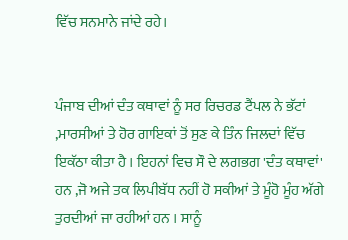ਵਿੱਚ ਸਨਮਾਨੇ ਜਾਂਦੇ ਰਹੇ।


ਪੰਜਾਬ ਦੀਆਂ ਦੰਤ ਕਥਾਵਾਂ ਨੂੰ ਸਰ ਰਿਚਰਡ ਟੈਂਪਲ ਨੇ ਭੱਟਾਂ ,ਮਾਰਸੀਆਂ ਤੇ ਹੋਰ ਗਾਇਕਾਂ ਤੋਂ ਸੁਣ ਕੇ ਤਿੰਨ ਜਿਲਦਾਂ ਵਿੱਚ ਇਕੱਠਾ ਕੀਤਾ ਹੈ । ਇਹਨਾਂ ਵਿਚ ਸੌ ਦੇ ਲਗਭਗ 'ਦੰਤ ਕਥਾਵਾਂ' ਹਨ ,ਜੋ ਅਜੇ ਤਕ ਲਿਪੀਬੱਧ ਨਹੀਂ ਹੋ ਸਕੀਆਂ ਤੇ ਮੂੰਹੋ ਮੂੰਹ ਅੱਗੇ ਤੁਰਦੀਆਂ ਜਾ ਰਹੀਆਂ ਹਨ । ਸਾਨੂੰ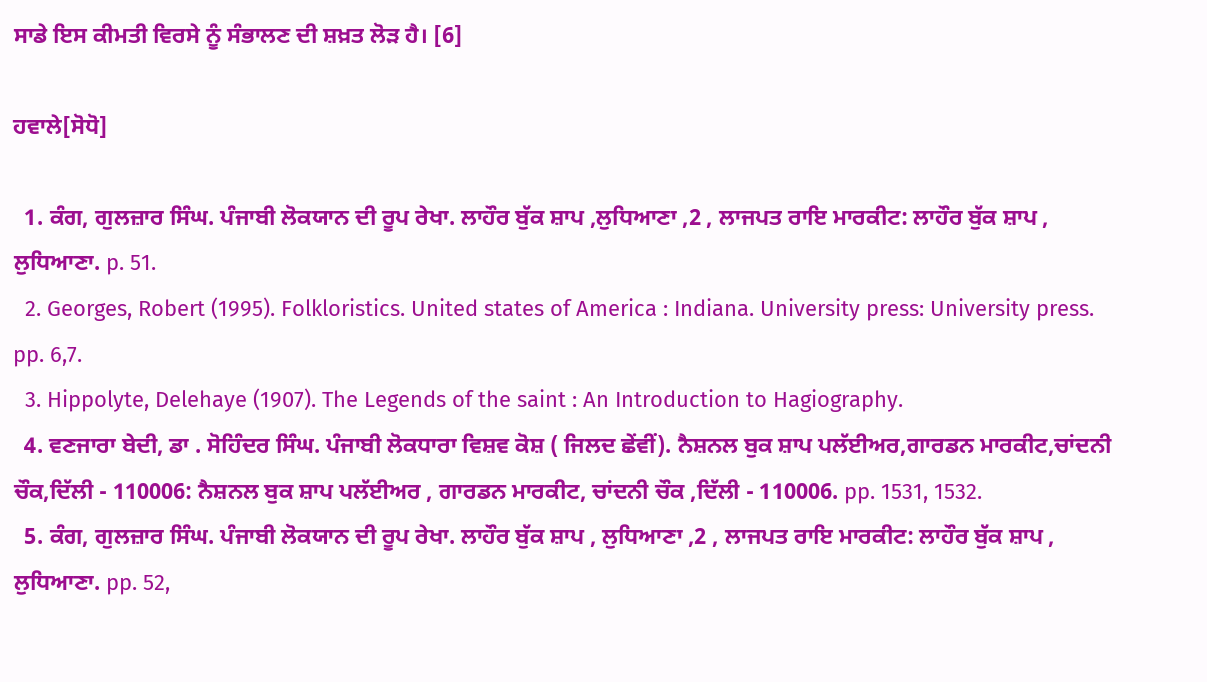ਸਾਡੇ ਇਸ ਕੀਮਤੀ ਵਿਰਸੇ ਨੂੰ ਸੰਭਾਲਣ ਦੀ ਸ਼ਖ਼ਤ ਲੋੜ ਹੈ। [6]

ਹਵਾਲੇ[ਸੋਧੋ]

  1. ਕੰਗ, ਗੁਲਜ਼ਾਰ ਸਿੰਘ. ਪੰਜਾਬੀ ਲੋਕਯਾਨ ਦੀ ਰੂਪ ਰੇਖਾ. ਲਾਹੌਰ ਬੁੱਕ ਸ਼ਾਪ ,ਲੁਧਿਆਣਾ ,2 , ਲਾਜਪਤ ਰਾਇ ਮਾਰਕੀਟ: ਲਾਹੌਰ ਬੁੱਕ ਸ਼ਾਪ , ਲੁਧਿਆਣਾ. p. 51.
  2. Georges, Robert (1995). Folkloristics. United states of America : Indiana. University press: University press. pp. 6,7.
  3. Hippolyte, Delehaye (1907). The Legends of the saint : An Introduction to Hagiography.
  4. ਵਣਜਾਰਾ ਬੇਦੀ, ਡਾ . ਸੋਹਿੰਦਰ ਸਿੰਘ. ਪੰਜਾਬੀ ਲੋਕਧਾਰਾ ਵਿਸ਼ਵ ਕੋਸ਼ ( ਜਿਲਦ ਛੇਂਵੀਂ). ਨੈਸ਼ਨਲ ਬੁਕ ਸ਼ਾਪ ਪਲੱਈਅਰ,ਗਾਰਡਨ ਮਾਰਕੀਟ,ਚਾਂਦਨੀ ਚੌਕ,ਦਿੱਲੀ - 110006: ਨੈਸ਼ਨਲ ਬੁਕ ਸ਼ਾਪ ਪਲੱਈਅਰ , ਗਾਰਡਨ ਮਾਰਕੀਟ, ਚਾਂਦਨੀ ਚੌਕ ,ਦਿੱਲੀ - 110006. pp. 1531, 1532.
  5. ਕੰਗ, ਗੁਲਜ਼ਾਰ ਸਿੰਘ. ਪੰਜਾਬੀ ਲੋਕਯਾਨ ਦੀ ਰੂਪ ਰੇਖਾ. ਲਾਹੌਰ ਬੁੱਕ ਸ਼ਾਪ , ਲੁਧਿਆਣਾ ,2 , ਲਾਜਪਤ ਰਾਇ ਮਾਰਕੀਟ: ਲਾਹੌਰ ਬੁੱਕ ਸ਼ਾਪ , ਲੁਧਿਆਣਾ. pp. 52,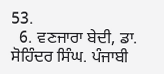53.
  6. ਵਣਜਾਰਾ ਬੇਦੀ, ਡਾ. ਸੋਹਿੰਦਰ ਸਿੰਘ. ਪੰਜਾਬੀ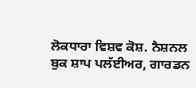ਲੋਕਧਾਰਾ ਵਿਸ਼ਵ ਕੋਸ਼. ਨੈਸ਼ਨਲ ਬੁਕ ਸ਼ਾਪ ਪਲੱਈਅਰ, ਗਾਰਡਨ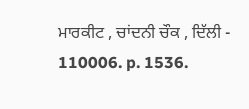ਮਾਰਕੀਟ , ਚਾਂਦਨੀ ਚੌਕ , ਦਿੱਲੀ - 110006. p. 1536.